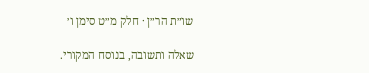שו״ת הר״ן · חלק מ״ט סימן ו׳

שאלה ותשובה, בנוסח המקורי.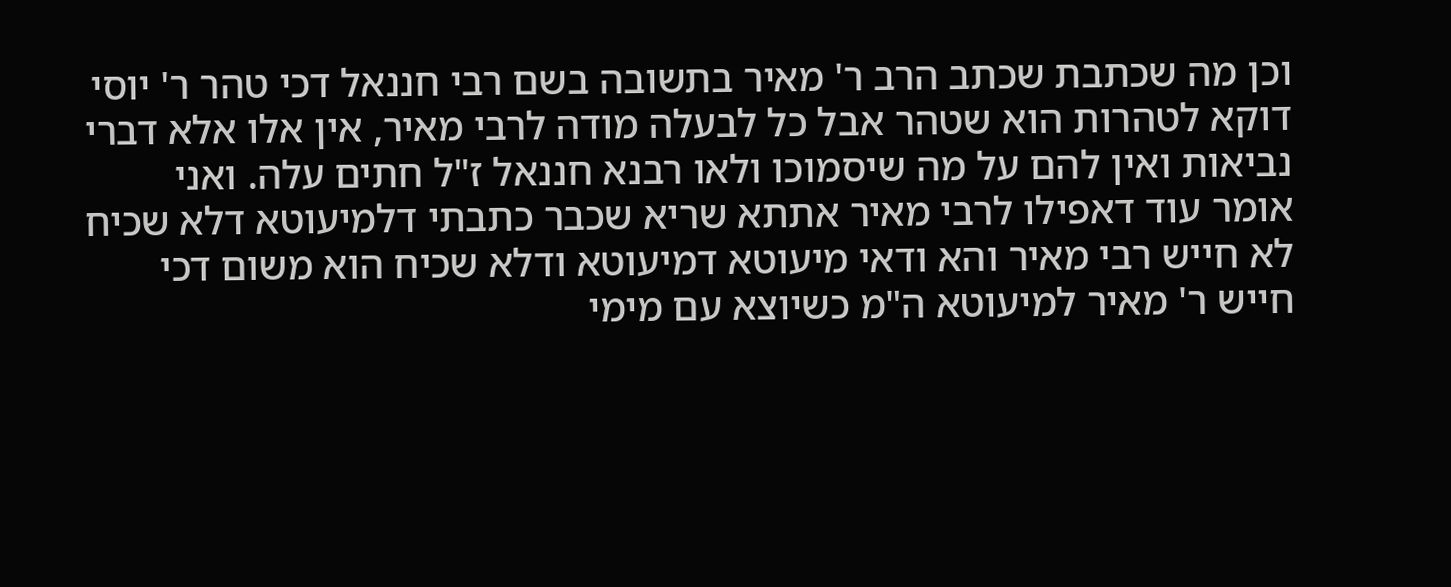וכן מה שכתבת שכתב הרב ר' מאיר בתשובה בשם רבי חננאל דכי טהר ר' יוסי דוקא לטהרות הוא שטהר אבל כל לבעלה מודה לרבי מאיר, אין אלו אלא דברי נביאות ואין להם על מה שיסמוכו ולאו רבנא חננאל ז"ל חתים עלה. ואני אומר עוד דאפילו לרבי מאיר אתתא שריא שכבר כתבתי דלמיעוטא דלא שכיח לא חייש רבי מאיר והא ודאי מיעוטא דמיעוטא ודלא שכיח הוא משום דכי חייש ר' מאיר למיעוטא ה"מ כשיוצא עם מימי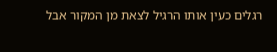רגלים כעין אותו הרגיל לצאת מן המקור אבל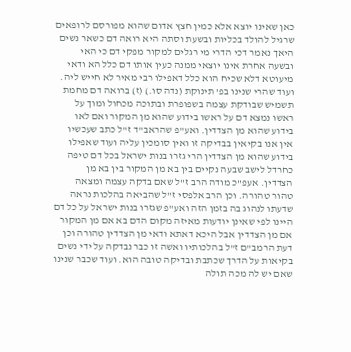כאן שאינו יוצא אלא כמין חצץ אדום שהוא מפורסם לרופאים שרגיל להולד בכליות ובשעת וסתה היא רואה דם כשאר נשים היאך נאמר דכי הדרי מי רגלים למקור מפקי דם כי האי ובשעה אחרת אינו יוצאי ממנה כעין אותו דם כלל הא ודאי מיעוטא דלא שכיח הוא כלל דאפילו רבי מאיר לא חייש ליה. ועוד שהרי שנינו בפ' תינוקת (נדה סו.) (ז) ברואה דם מחמת תשמיש שבודקת עצמה בשפופרת ובתוכה מכחול ומוך על ראשו נמצא דם על ראשו בידוע שהוא מן המקור ואם לאו בידוע שהוא מן הצדדין. ואע"פ שהראב"ד ז"ל כתב שעכשיו אין אנו בקיאין בבדיקה זו ואין סומכין עליה ועוד שאפילו בידוע שהוא מן הצדדין הרי גזרו בנות ישראל בכל דם טיפה כחרדל לישב שבעה נקיים בין בא מן המקור בין בא מן הצדדין. אעפ"כ מודה הרב ז"ל שאם בדקה עצמה ומצאה טהור טהורה. וכן הרב אלפסי ז"ל שהביאה בהלכות נראה שדעתו לנהוג בה בזמן הזה ואע"פ שגזרו בנות ישראל על כל דם היינו לפי שאינן יודעות מאיזה מקום הדם בא אם מן המקור אם מן הצדדין אבל היכא דאתא ודאי מן הצדדין טהורה וכן דעת הרמב"ם ז"ל בהלכותיו ואשה זו כבר נבדקה על ידי נשים בקיאות על הדרך שכתבת ובדיקה טובה הוא. ועוד שכבר שנינו שאם יש לה מכה תולה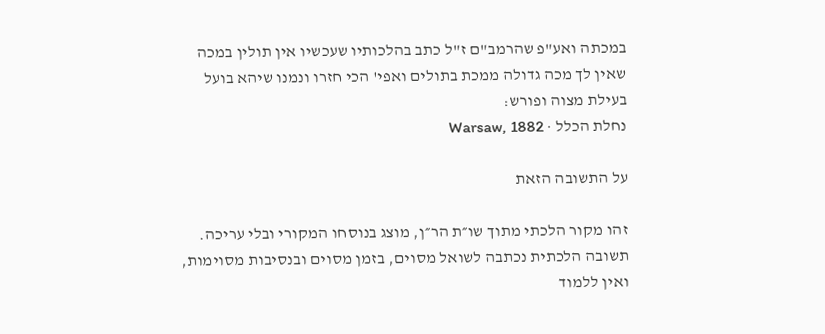במכתה ואע"פ שהרמב"ם ז"ל כתב בהלכותיו שעכשיו אין תולין במכה שאין לך מכה גדולה ממכת בתולים ואפי' הכי חזרו ונמנו שיהא בועל בעילת מצוה ופורש:
נחלת הכלל · Warsaw, 1882

על התשובה הזאת

זהו מקור הלכתי מתוך שו״ת הר״ן, מוצג בנוסחו המקורי ובלי עריכה. תשובה הלכתית נכתבה לשואל מסוים, בזמן מסוים ובנסיבות מסוימות, ואין ללמוד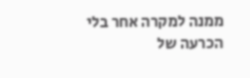ממנה למקרה אחר בלי הכרעה של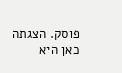פוסק. הצגתה כאן היא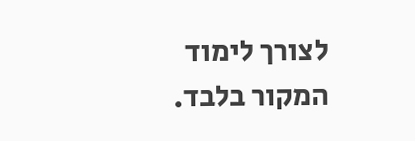לצורך לימוד המקור בלבד.